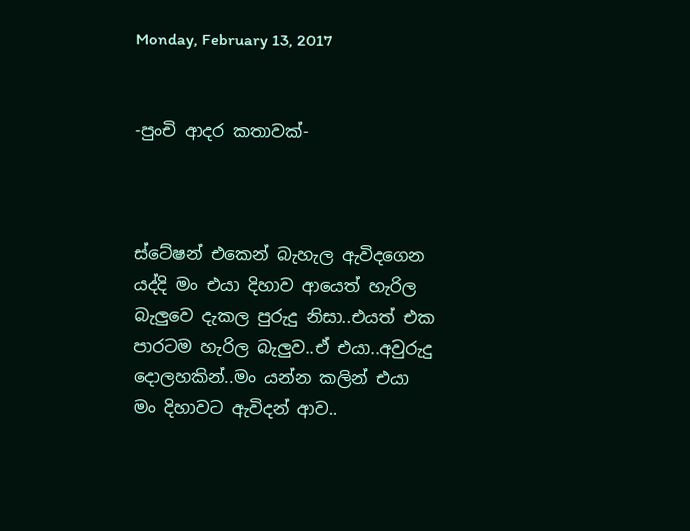Monday, February 13, 2017


-පුංචි ආදර කතාවක්-



ස්ටේෂන් එකෙන් බැහැල ඇවිදගෙන යද්දි මං එයා දිහාව ආයෙත් හැරිල බැලුවෙ දැකල පුරුදු නිසා..එයත් එක පාරටම හැරිල බැලුව..ඒ එයා..අවුරුදු දොලහකින්..මං යන්න කලින් එයා මං දිහාවට ඇවිදන් ආව..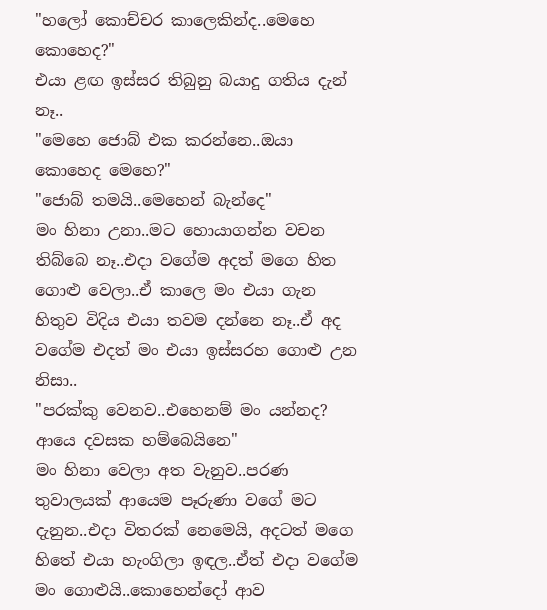"හලෝ කොච්චර කාලෙකින්ද..මෙහෙ කොහෙද?"
එයා ළඟ ඉස්සර තිබුනු බයාදු ගතිය දැන් නෑ..
"මෙහෙ ජොබ් එක කරන්නෙ..ඔයා කොහෙද මෙහෙ?"
"ජොබ් තමයි..මෙහෙන් බැන්දෙ"
මං හිනා උනා..මට හොයාගන්න වචන තිබ්බෙ නෑ..එදා වගේම අදත් මගෙ හිත ගොළු වෙලා..ඒ කාලෙ මං එයා ගැන හිතුව විදිය එයා තවම දන්නෙ නෑ..ඒ අද වගේම එදත් මං එයා ඉස්සරහ ගොළු උන නිසා..
"පරක්කු වෙනව..එහෙනම් මං යන්නද? ආයෙ දවසක හම්බෙයිනෙ"
මං හිනා වෙලා අත වැනුව..පරණ තුවාලයක් ආයෙම පෑරුණා වගේ මට දැනුන..එදා විතරක් නෙමෙයි, අදටත් මගෙ හිතේ එයා හැංගිලා ඉඳල..ඒත් එදා වගේම මං ගොළුයි..කොහෙන්දෝ ආව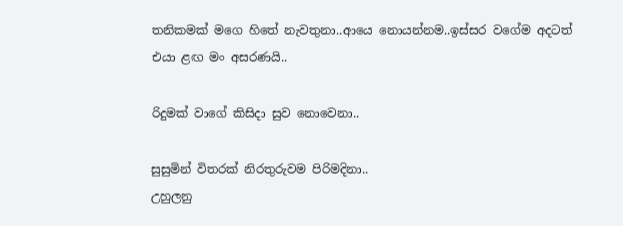තනිකමක් මගෙ හිතේ නැවතුනා..ආයෙ නොයන්නම..ඉස්සර වගේම අදටත් එයා ළඟ මං අසරණයි..

රිදුමක් වාගේ කිසිදා සුව නොවෙනා..

සුසුමින් විතරක් නිරතුරුවම පිරිමදිනා..
උහුලනු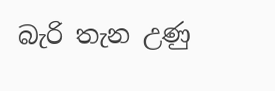බැරි තැන උණු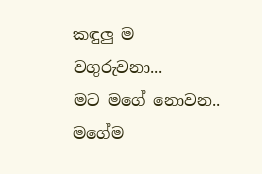කඳුලු ම වගුරුවනා...
මට මගේ නොවන..
මගේම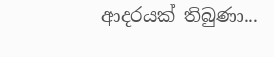ආදරයක් තිබුණා...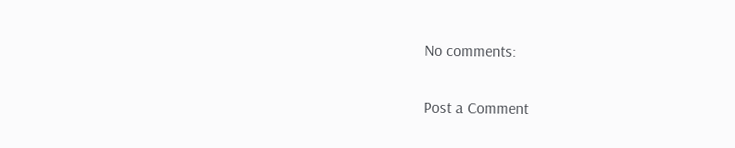No comments:

Post a Comment